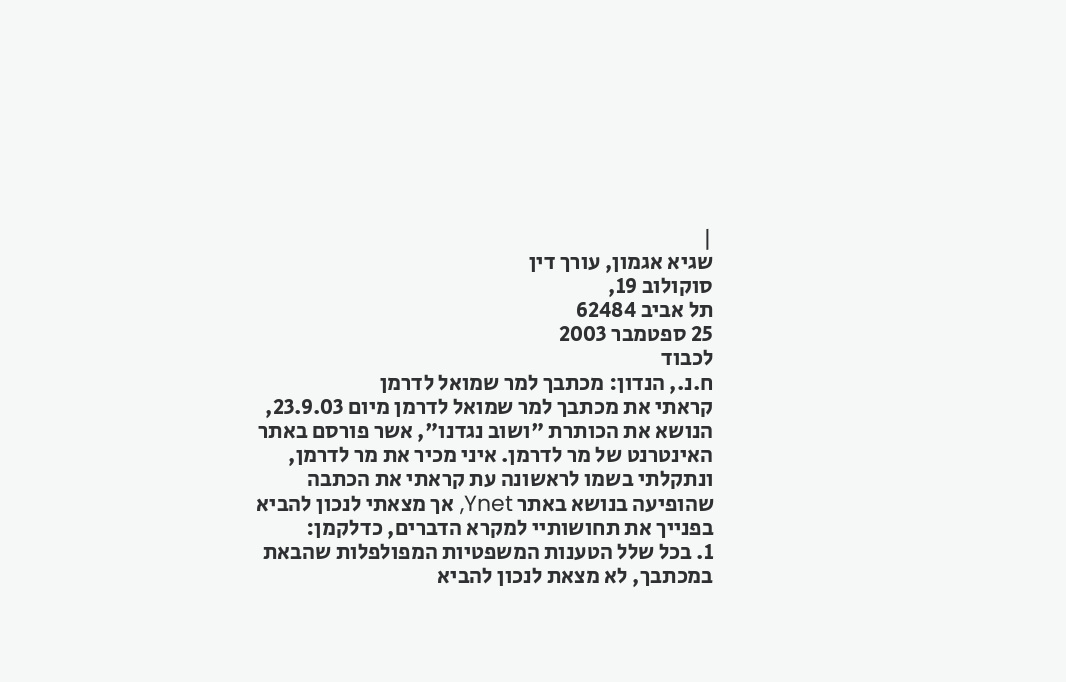|
שגיא אגמון, עורך דין
סוקולוב 19,
תל אביב 62484
25 ספטמבר 2003
לכבוד
ח.נ., הנדון: מכתבך למר שמואל לדרמן
קראתי את מכתבך למר שמואל לדרמן מיום 23.9.03, הנושא את הכותרת "ושוב נגדנו", אשר פורסם באתר האינטרנט של מר לדרמן. איני מכיר את מר לדרמן, ונתקלתי בשמו לראשונה עת קראתי את הכתבה שהופיעה בנושא באתר Ynet, אך מצאתי לנכון להביא בפנייך את תחושותיי למקרא הדברים, כדלקמן:
1. בכל שלל הטענות המשפטיות המפולפלות שהבאת במכתבך, לא מצאת לנכון להביא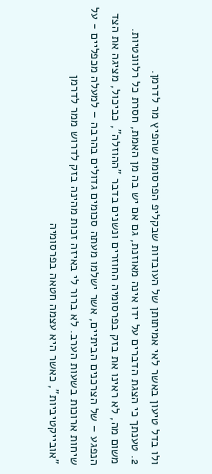ולו בדל טיעון באשר לאי אמיתותן של העובדות שבקליפ הפרסומת שהפיץ מר לדרמן.
2. טענתך כי הצגת הדברים על ידו אינה מאוזנת, גם אם יש בה מן האמת, חסרת כל רלוונטיות. משום מה, לא ראינו את בזק בפרסומיה החוזרים ונשנים בדבר "ההוזלה", כביכול, מציגה את הצד הנפגע – של הצרכנים הביתיים, אשר ישלמו מעתה סכומים גדולים בהרבה – למעלה מכפליים - על שיחות ארוכות בשעות הערב. לא ברור לי באיזה זכות מהינה בזק לדרוש ממר לדרמן "אובייקטיביות", כאשר היא עצמה חטאה בפרסומיה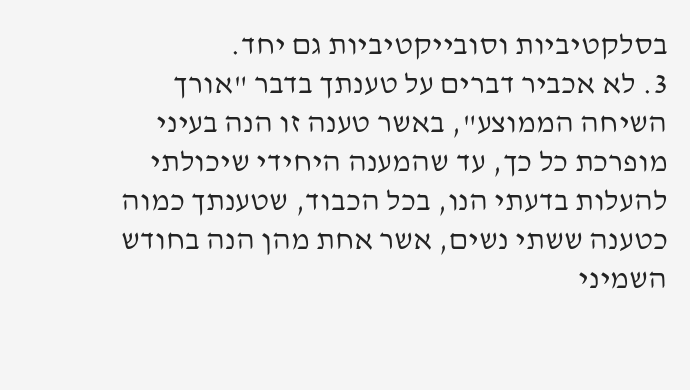בסלקטיביות וסובייקטיביות גם יחד.
3. לא אכביר דברים על טענתך בדבר "אורך השיחה הממוצע", באשר טענה זו הנה בעיני מופרכת כל כך, עד שהמענה היחידי שיכולתי להעלות בדעתי הנו, בכל הכבוד, שטענתך כמוה כטענה ששתי נשים, אשר אחת מהן הנה בחודש השמיני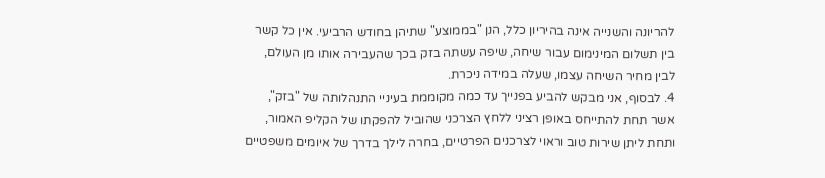להריונה והשנייה אינה בהיריון כלל, הנן "בממוצע" שתיהן בחודש הרביעי. אין כל קשר בין תשלום המינימום עבור שיחה, שיפה עשתה בזק בכך שהעבירה אותו מן העולם, לבין מחיר השיחה עצמו, שעלה במידה ניכרת.
4. לבסוף, אני מבקש להביע בפנייך עד כמה מקוממת בעיניי התנהלותה של "בזק", אשר תחת להתייחס באופן רציני ללחץ הצרכני שהוביל להפקתו של הקליפ האמור, ותחת ליתן שירות טוב וראוי לצרכנים הפרטיים, בחרה לילך בדרך של איומים משפטיים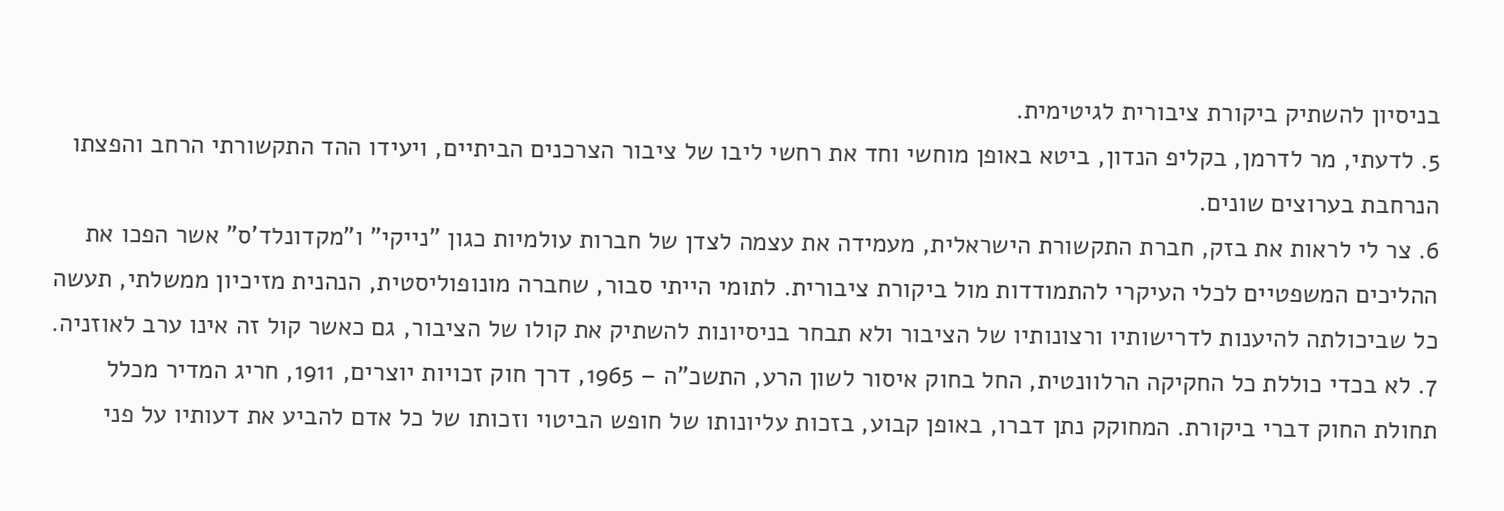בניסיון להשתיק ביקורת ציבורית לגיטימית.
5. לדעתי, מר לדרמן, בקליפ הנדון, ביטא באופן מוחשי וחד את רחשי ליבו של ציבור הצרכנים הביתיים, ויעידו ההד התקשורתי הרחב והפצתו הנרחבת בערוצים שונים.
6. צר לי לראות את בזק, חברת התקשורת הישראלית, מעמידה את עצמה לצדן של חברות עולמיות כגון "נייקי" ו"מקדונלד'ס" אשר הפכו את ההליכים המשפטיים לכלי העיקרי להתמודדות מול ביקורת ציבורית. לתומי הייתי סבור, שחברה מונופוליסטית, הנהנית מזיכיון ממשלתי, תעשה כל שביכולתה להיענות לדרישותיו ורצונותיו של הציבור ולא תבחר בניסיונות להשתיק את קולו של הציבור, גם כאשר קול זה אינו ערב לאוזניה.
7. לא בכדי כוללת כל החקיקה הרלוונטית, החל בחוק איסור לשון הרע, התשכ"ה – 1965, דרך חוק זכויות יוצרים, 1911, חריג המדיר מכלל תחולת החוק דברי ביקורת. המחוקק נתן דברו, באופן קבוע, בזכות עליונותו של חופש הביטוי וזכותו של כל אדם להביע את דעותיו על פני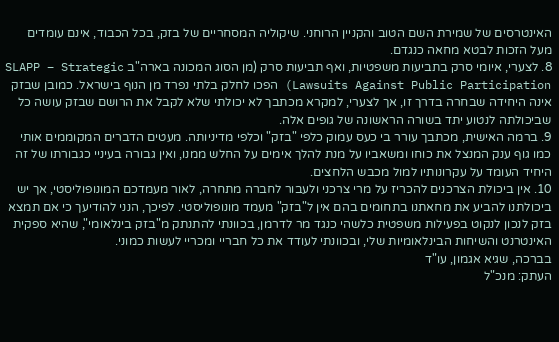האינטרסים של שמירת השם הטוב והקניין הרוחני. שיקוליה המסחריים של בזק, בכל הכבוד, אינם עומדים מעל הזכות לבטא מחאה כנגדם.
8. לצערי, איומי סרק בתביעות משפטיות, ואף תביעות סרק (מן הסוג המכונה בארה"ב SLAPP – Strategic Lawsuits Against Public Participation) הפכו לחלק בלתי נפרד מן הנוף בישראל. כמובן שבזק אינה היחידה שבחרה בדרך זו, אך לצערי, למקרא מכתבך לא יכולתי שלא לקבל את הרושם שבזק עושה כל שביכולתה לנטוע יתד בשורה הראשונה של גופים אלה.
9. ברמה האישית, מכתבך עורר בי כעס עמוק כלפי "בזק" וכלפי מדיניותה. מעטים הדברים המקוממים אותי כמו גוף ענק המנצל את כוחו ומשאביו על מנת להלך אימים על החלש ממנו, ואין גבורה בעיניי כגבורתו של זה היחיד העומד על עקרונותיו למול מכבש הלחצים.
10. אין ביכולת הצרכנים להכריז על מרי צרכני ולעבור לחברה מתחרה, לאור מעמדכם המונופוליסטי, אך יש ביכולתנו להביע את מחאתנו בתחומים בהם אין ל"בזק" מעמד מונופוליסטי. לפיכך, הנני להודיעך כי אם תמצא בזק לנכון לנקוט בפעילות משפטית כלשהי כנגד מר לדרמן, בכוונתי להתנתק מ"בזק בינלאומי", שהיא ספקית האינטרנט והשיחות הבינלאומיות שלי, ובכוונתי לעודד את כל חבריי ומכריי לעשות כמוני.
בברכה, שגיא אגמון, עו"ד
העתק: מנכ"ל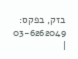בזק, בפקס: 03-6262049
|